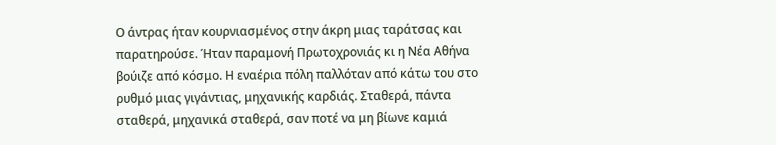Ο άντρας ήταν κουρνιασμένος στην άκρη μιας ταράτσας και παρατηρούσε. Ήταν παραμονή Πρωτοχρονιάς κι η Νέα Αθήνα βούιζε από κόσμο. Η εναέρια πόλη παλλόταν από κάτω του στο ρυθμό μιας γιγάντιας, μηχανικής καρδιάς. Σταθερά, πάντα σταθερά, μηχανικά σταθερά, σαν ποτέ να μη βίωνε καμιά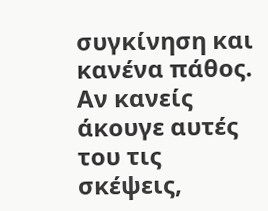συγκίνηση και κανένα πάθος. Αν κανείς άκουγε αυτές του τις σκέψεις,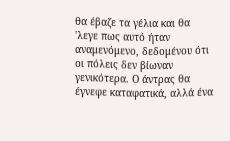θα έβαζε τα γέλια και θα 'λεγε πως αυτό ήταν αναμενόμενο, δεδομένου ότι οι πόλεις δεν βίωναν γενικότερα. Ο άντρας θα έγνεφε καταφατικά, αλλά ένα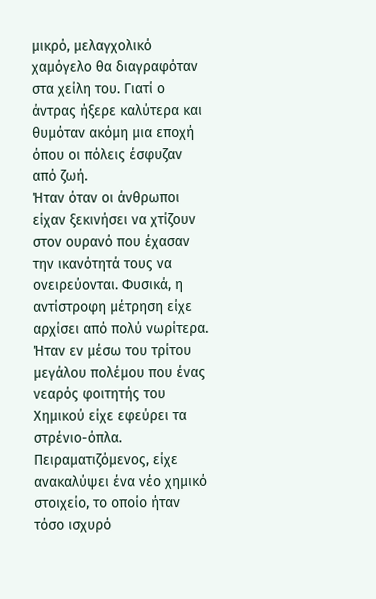μικρό, μελαγχολικό χαμόγελο θα διαγραφόταν στα χείλη του. Γιατί ο άντρας ήξερε καλύτερα και θυμόταν ακόμη μια εποχή όπου οι πόλεις έσφυζαν από ζωή.
Ήταν όταν οι άνθρωποι είχαν ξεκινήσει να χτίζουν στον ουρανό που έχασαν την ικανότητά τους να ονειρεύονται. Φυσικά, η αντίστροφη μέτρηση είχε αρχίσει από πολύ νωρίτερα. Ήταν εν μέσω του τρίτου μεγάλου πολέμου που ένας νεαρός φοιτητής του Χημικού είχε εφεύρει τα στρένιο-όπλα. Πειραματιζόμενος, είχε ανακαλύψει ένα νέο χημικό στοιχείο, το οποίο ήταν τόσο ισχυρό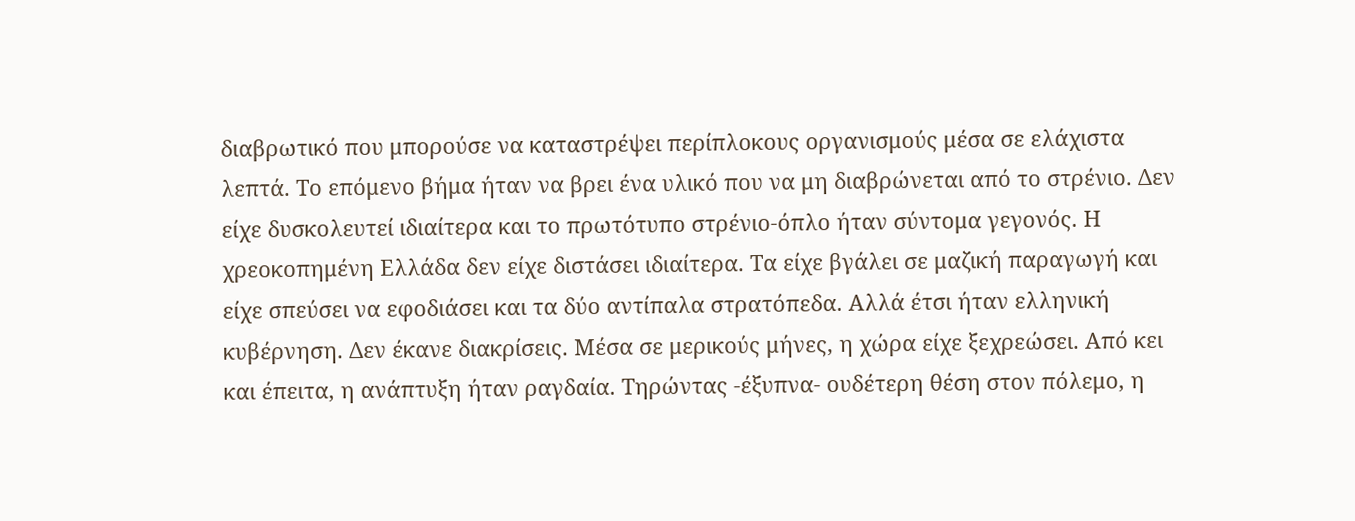διαβρωτικό που μπορούσε να καταστρέψει περίπλοκους οργανισμούς μέσα σε ελάχιστα λεπτά. Το επόμενο βήμα ήταν να βρει ένα υλικό που να μη διαβρώνεται από το στρένιο. Δεν είχε δυσκολευτεί ιδιαίτερα και το πρωτότυπο στρένιο-όπλο ήταν σύντομα γεγονός. Η χρεοκοπημένη Ελλάδα δεν είχε διστάσει ιδιαίτερα. Τα είχε βγάλει σε μαζική παραγωγή και είχε σπεύσει να εφοδιάσει και τα δύο αντίπαλα στρατόπεδα. Αλλά έτσι ήταν ελληνική κυβέρνηση. Δεν έκανε διακρίσεις. Μέσα σε μερικούς μήνες, η χώρα είχε ξεχρεώσει. Από κει και έπειτα, η ανάπτυξη ήταν ραγδαία. Τηρώντας -έξυπνα- ουδέτερη θέση στον πόλεμο, η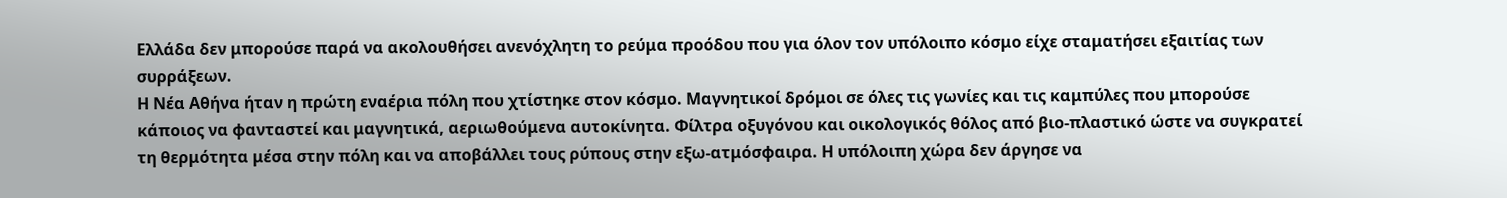Ελλάδα δεν μπορούσε παρά να ακολουθήσει ανενόχλητη το ρεύμα προόδου που για όλον τον υπόλοιπο κόσμο είχε σταματήσει εξαιτίας των συρράξεων.
Η Νέα Αθήνα ήταν η πρώτη εναέρια πόλη που χτίστηκε στον κόσμο. Μαγνητικοί δρόμοι σε όλες τις γωνίες και τις καμπύλες που μπορούσε κάποιος να φανταστεί και μαγνητικά, αεριωθούμενα αυτοκίνητα. Φίλτρα οξυγόνου και οικολογικός θόλος από βιο-πλαστικό ώστε να συγκρατεί τη θερμότητα μέσα στην πόλη και να αποβάλλει τους ρύπους στην εξω-ατμόσφαιρα. Η υπόλοιπη χώρα δεν άργησε να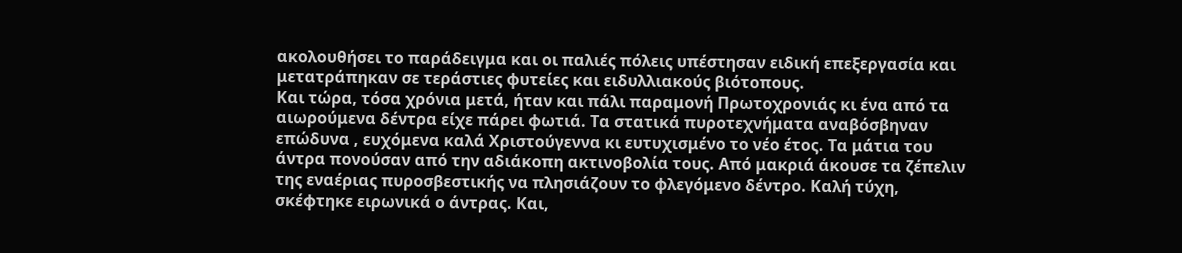ακολουθήσει το παράδειγμα και οι παλιές πόλεις υπέστησαν ειδική επεξεργασία και μετατράπηκαν σε τεράστιες φυτείες και ειδυλλιακούς βιότοπους.
Και τώρα, τόσα χρόνια μετά, ήταν και πάλι παραμονή Πρωτοχρονιάς κι ένα από τα αιωρούμενα δέντρα είχε πάρει φωτιά. Τα στατικά πυροτεχνήματα αναβόσβηναν επώδυνα , ευχόμενα καλά Χριστούγεννα κι ευτυχισμένο το νέο έτος. Τα μάτια του άντρα πονούσαν από την αδιάκοπη ακτινοβολία τους. Από μακριά άκουσε τα ζέπελιν της εναέριας πυροσβεστικής να πλησιάζουν το φλεγόμενο δέντρο. Καλή τύχη, σκέφτηκε ειρωνικά ο άντρας. Και,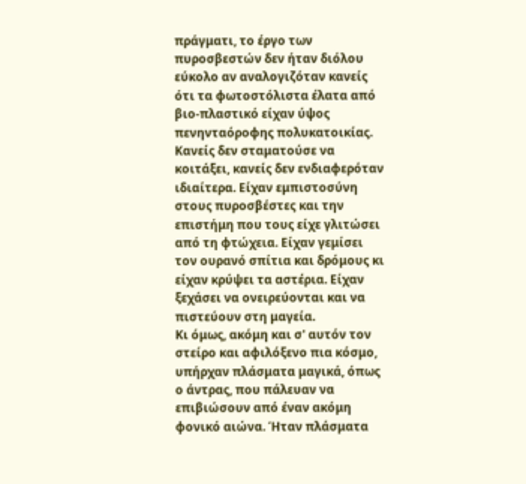πράγματι, το έργο των πυροσβεστών δεν ήταν διόλου εύκολο αν αναλογιζόταν κανείς ότι τα φωτοστόλιστα έλατα από βιο-πλαστικό είχαν ύψος πενηνταόροφης πολυκατοικίας.
Κανείς δεν σταματούσε να κοιτάξει, κανείς δεν ενδιαφερόταν ιδιαίτερα. Είχαν εμπιστοσύνη στους πυροσβέστες και την επιστήμη που τους είχε γλιτώσει από τη φτώχεια. Είχαν γεμίσει τον ουρανό σπίτια και δρόμους κι είχαν κρύψει τα αστέρια. Είχαν ξεχάσει να ονειρεύονται και να πιστεύουν στη μαγεία.
Κι όμως, ακόμη και σ' αυτόν τον στείρο και αφιλόξενο πια κόσμο, υπήρχαν πλάσματα μαγικά, όπως ο άντρας, που πάλευαν να επιβιώσουν από έναν ακόμη φονικό αιώνα. Ήταν πλάσματα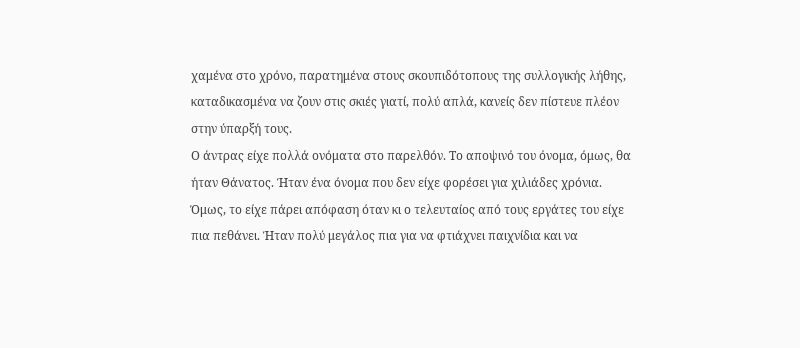χαμένα στο χρόνο, παρατημένα στους σκουπιδότοπους της συλλογικής λήθης, καταδικασμένα να ζουν στις σκιές γιατί, πολύ απλά, κανείς δεν πίστευε πλέον στην ύπαρξή τους.
Ο άντρας είχε πολλά ονόματα στο παρελθόν. Το αποψινό του όνομα, όμως, θα ήταν Θάνατος. Ήταν ένα όνομα που δεν είχε φορέσει για χιλιάδες χρόνια. Όμως, το είχε πάρει απόφαση όταν κι ο τελευταίος από τους εργάτες του είχε πια πεθάνει. Ήταν πολύ μεγάλος πια για να φτιάχνει παιχνίδια και να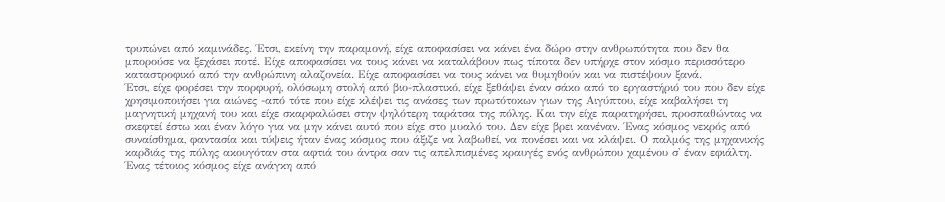τρυπώνει από καμινάδες. Έτσι, εκείνη την παραμονή, είχε αποφασίσει να κάνει ένα δώρο στην ανθρωπότητα που δεν θα μπορούσε να ξεχάσει ποτέ. Είχε αποφασίσει να τους κάνει να καταλάβουν πως τίποτα δεν υπήρχε στον κόσμο περισσότερο καταστροφικό από την ανθρώπινη αλαζονεία. Είχε αποφασίσει να τους κάνει να θυμηθούν και να πιστέψουν ξανά.
Έτσι, είχε φορέσει την πορφυρή, ολόσωμη στολή από βιο-πλαστικό, είχε ξεθάψει έναν σάκο από το εργαστήριό του που δεν είχε χρησιμοποιήσει για αιώνες -από τότε που είχε κλέψει τις ανάσες των πρωτότοκων γιων της Αιγύπτου, είχε καβαλήσει τη μαγνητική μηχανή του και είχε σκαρφαλώσει στην ψηλότερη ταράτσα της πόλης. Και την είχε παρατηρήσει, προσπαθώντας να σκεφτεί έστω και έναν λόγο για να μην κάνει αυτό που είχε στο μυαλό του. Δεν είχε βρει κανέναν. Ένας κόσμος νεκρός από συναίσθημα, φαντασία και τύψεις ήταν ένας κόσμος που άξιζε να λαβωθεί, να πονέσει και να κλάψει. Ο παλμός της μηχανικής καρδιάς της πόλης ακουγόταν στα αφτιά του άντρα σαν τις απελπισμένες κραυγές ενός ανθρώπου χαμένου σ' έναν εφιάλτη. Ένας τέτοιος κόσμος είχε ανάγκη από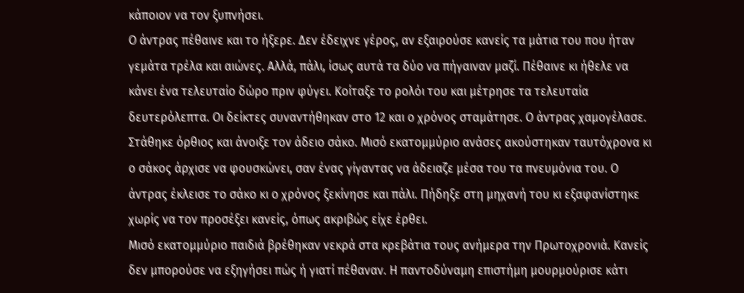κάποιον να τον ξυπνήσει.
Ο άντρας πέθαινε και το ήξερε. Δεν έδειχνε γέρος, αν εξαιρούσε κανείς τα μάτια του που ήταν γεμάτα τρέλα και αιώνες. Αλλά, πάλι, ίσως αυτά τα δύο να πήγαιναν μαζί. Πέθαινε κι ήθελε να κάνει ένα τελευταίο δώρο πριν φύγει. Κοίταξε το ρολόι του και μέτρησε τα τελευταία δευτερόλεπτα. Οι δείκτες συναντήθηκαν στο 12 και ο χρόνος σταμάτησε. Ο άντρας χαμογέλασε. Στάθηκε όρθιος και άνοιξε τον άδειο σάκο. Μισό εκατομμύριο ανάσες ακούστηκαν ταυτόχρονα κι ο σάκος άρχισε να φουσκώνει, σαν ένας γίγαντας να άδειαζε μέσα του τα πνευμόνια του. Ο άντρας έκλεισε το σάκο κι ο χρόνος ξεκίνησε και πάλι. Πήδηξε στη μηχανή του κι εξαφανίστηκε χωρίς να τον προσέξει κανείς, όπως ακριβώς είχε έρθει.
Μισό εκατομμύριο παιδιά βρέθηκαν νεκρά στα κρεβάτια τους ανήμερα την Πρωτοχρονιά. Κανείς δεν μπορούσε να εξηγήσει πώς ή γιατί πέθαναν. Η παντοδύναμη επιστήμη μουρμούρισε κάτι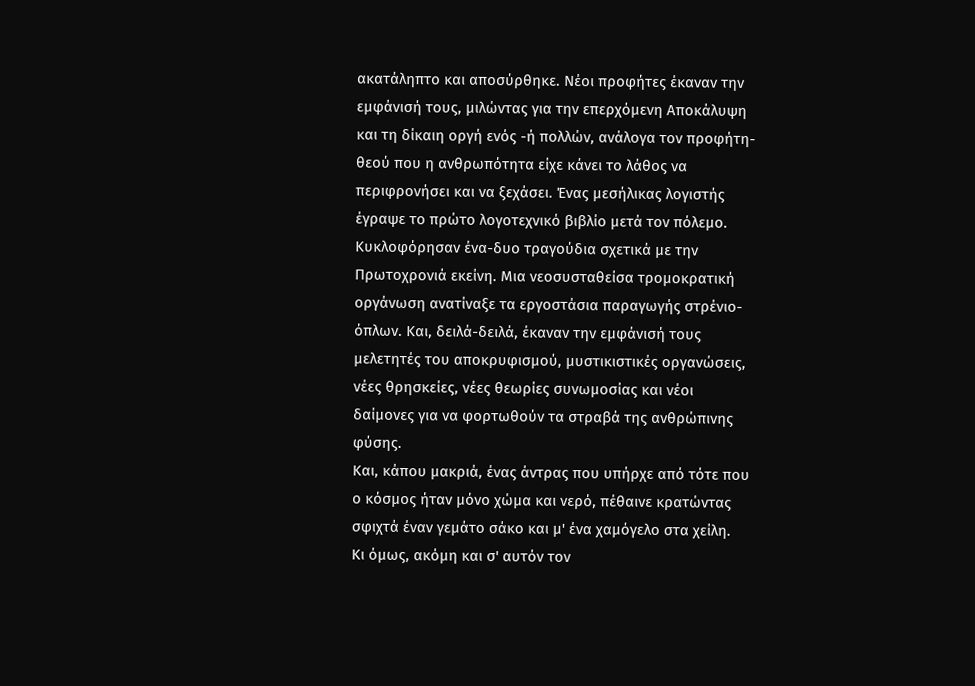ακατάληπτο και αποσύρθηκε. Νέοι προφήτες έκαναν την εμφάνισή τους, μιλώντας για την επερχόμενη Αποκάλυψη και τη δίκαιη οργή ενός -ή πολλών, ανάλογα τον προφήτη- θεού που η ανθρωπότητα είχε κάνει το λάθος να περιφρονήσει και να ξεχάσει. Ένας μεσήλικας λογιστής έγραψε το πρώτο λογοτεχνικό βιβλίο μετά τον πόλεμο. Κυκλοφόρησαν ένα-δυο τραγούδια σχετικά με την Πρωτοχρονιά εκείνη. Μια νεοσυσταθείσα τρομοκρατική οργάνωση ανατίναξε τα εργοστάσια παραγωγής στρένιο-όπλων. Και, δειλά-δειλά, έκαναν την εμφάνισή τους μελετητές του αποκρυφισμού, μυστικιστικές οργανώσεις, νέες θρησκείες, νέες θεωρίες συνωμοσίας και νέοι δαίμονες για να φορτωθούν τα στραβά της ανθρώπινης φύσης.
Και, κάπου μακριά, ένας άντρας που υπήρχε από τότε που ο κόσμος ήταν μόνο χώμα και νερό, πέθαινε κρατώντας σφιχτά έναν γεμάτο σάκο και μ' ένα χαμόγελο στα χείλη.
Κι όμως, ακόμη και σ' αυτόν τον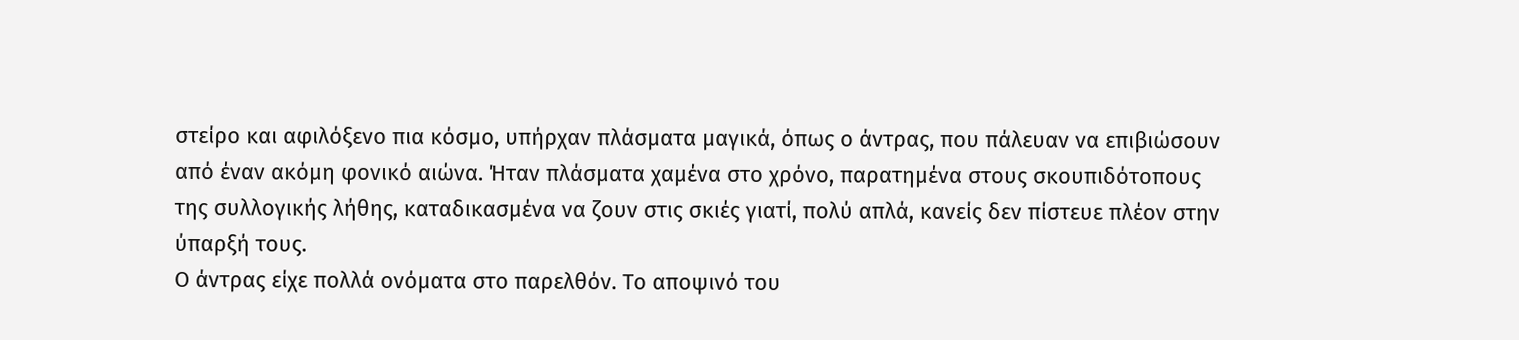στείρο και αφιλόξενο πια κόσμο, υπήρχαν πλάσματα μαγικά, όπως ο άντρας, που πάλευαν να επιβιώσουν από έναν ακόμη φονικό αιώνα. Ήταν πλάσματα χαμένα στο χρόνο, παρατημένα στους σκουπιδότοπους της συλλογικής λήθης, καταδικασμένα να ζουν στις σκιές γιατί, πολύ απλά, κανείς δεν πίστευε πλέον στην ύπαρξή τους.
Ο άντρας είχε πολλά ονόματα στο παρελθόν. Το αποψινό του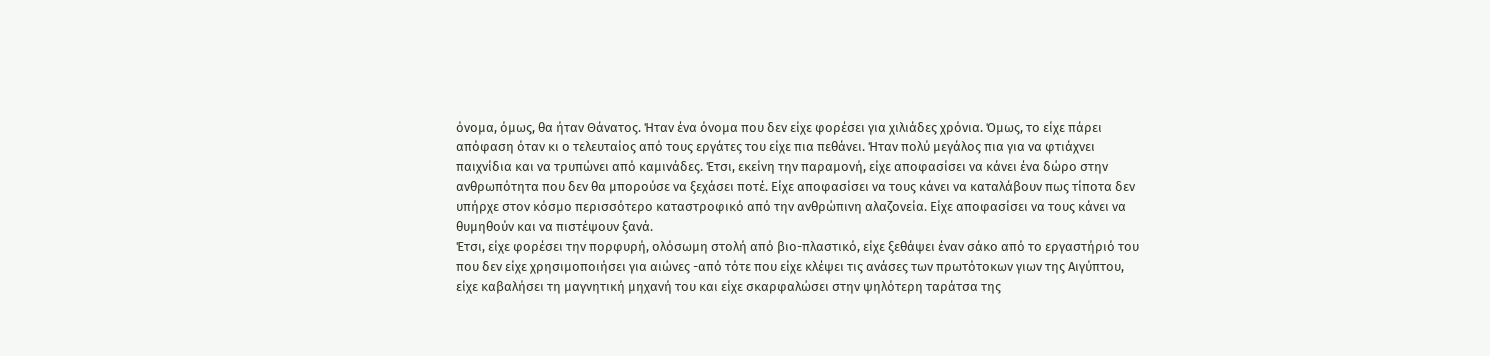όνομα, όμως, θα ήταν Θάνατος. Ήταν ένα όνομα που δεν είχε φορέσει για χιλιάδες χρόνια. Όμως, το είχε πάρει απόφαση όταν κι ο τελευταίος από τους εργάτες του είχε πια πεθάνει. Ήταν πολύ μεγάλος πια για να φτιάχνει παιχνίδια και να τρυπώνει από καμινάδες. Έτσι, εκείνη την παραμονή, είχε αποφασίσει να κάνει ένα δώρο στην ανθρωπότητα που δεν θα μπορούσε να ξεχάσει ποτέ. Είχε αποφασίσει να τους κάνει να καταλάβουν πως τίποτα δεν υπήρχε στον κόσμο περισσότερο καταστροφικό από την ανθρώπινη αλαζονεία. Είχε αποφασίσει να τους κάνει να θυμηθούν και να πιστέψουν ξανά.
Έτσι, είχε φορέσει την πορφυρή, ολόσωμη στολή από βιο-πλαστικό, είχε ξεθάψει έναν σάκο από το εργαστήριό του που δεν είχε χρησιμοποιήσει για αιώνες -από τότε που είχε κλέψει τις ανάσες των πρωτότοκων γιων της Αιγύπτου, είχε καβαλήσει τη μαγνητική μηχανή του και είχε σκαρφαλώσει στην ψηλότερη ταράτσα της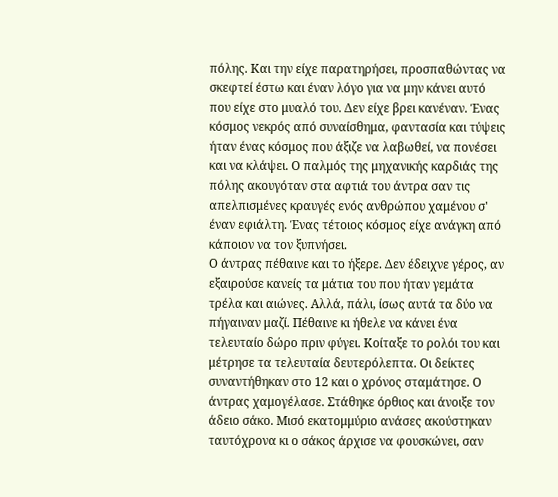πόλης. Και την είχε παρατηρήσει, προσπαθώντας να σκεφτεί έστω και έναν λόγο για να μην κάνει αυτό που είχε στο μυαλό του. Δεν είχε βρει κανέναν. Ένας κόσμος νεκρός από συναίσθημα, φαντασία και τύψεις ήταν ένας κόσμος που άξιζε να λαβωθεί, να πονέσει και να κλάψει. Ο παλμός της μηχανικής καρδιάς της πόλης ακουγόταν στα αφτιά του άντρα σαν τις απελπισμένες κραυγές ενός ανθρώπου χαμένου σ' έναν εφιάλτη. Ένας τέτοιος κόσμος είχε ανάγκη από κάποιον να τον ξυπνήσει.
Ο άντρας πέθαινε και το ήξερε. Δεν έδειχνε γέρος, αν εξαιρούσε κανείς τα μάτια του που ήταν γεμάτα τρέλα και αιώνες. Αλλά, πάλι, ίσως αυτά τα δύο να πήγαιναν μαζί. Πέθαινε κι ήθελε να κάνει ένα τελευταίο δώρο πριν φύγει. Κοίταξε το ρολόι του και μέτρησε τα τελευταία δευτερόλεπτα. Οι δείκτες συναντήθηκαν στο 12 και ο χρόνος σταμάτησε. Ο άντρας χαμογέλασε. Στάθηκε όρθιος και άνοιξε τον άδειο σάκο. Μισό εκατομμύριο ανάσες ακούστηκαν ταυτόχρονα κι ο σάκος άρχισε να φουσκώνει, σαν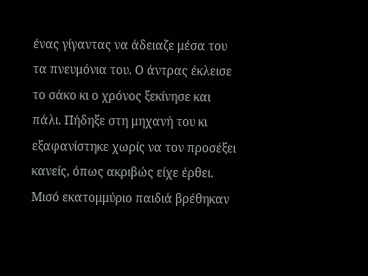ένας γίγαντας να άδειαζε μέσα του τα πνευμόνια του. Ο άντρας έκλεισε το σάκο κι ο χρόνος ξεκίνησε και πάλι. Πήδηξε στη μηχανή του κι εξαφανίστηκε χωρίς να τον προσέξει κανείς, όπως ακριβώς είχε έρθει.
Μισό εκατομμύριο παιδιά βρέθηκαν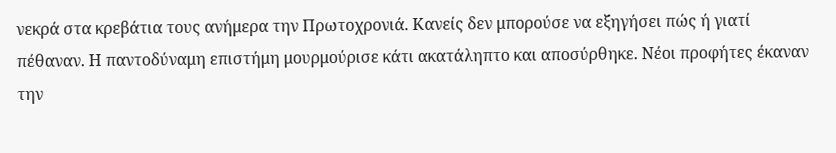νεκρά στα κρεβάτια τους ανήμερα την Πρωτοχρονιά. Κανείς δεν μπορούσε να εξηγήσει πώς ή γιατί πέθαναν. Η παντοδύναμη επιστήμη μουρμούρισε κάτι ακατάληπτο και αποσύρθηκε. Νέοι προφήτες έκαναν την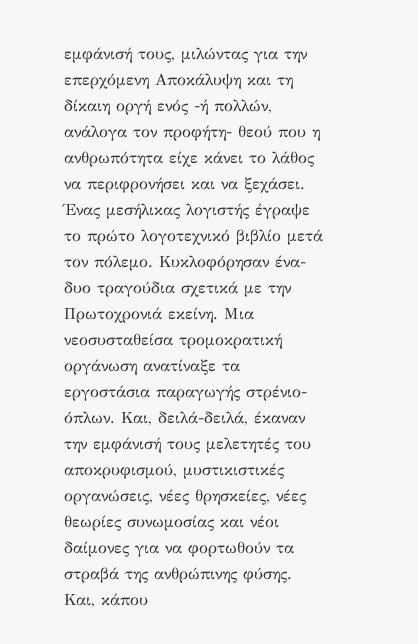εμφάνισή τους, μιλώντας για την επερχόμενη Αποκάλυψη και τη δίκαιη οργή ενός -ή πολλών, ανάλογα τον προφήτη- θεού που η ανθρωπότητα είχε κάνει το λάθος να περιφρονήσει και να ξεχάσει. Ένας μεσήλικας λογιστής έγραψε το πρώτο λογοτεχνικό βιβλίο μετά τον πόλεμο. Κυκλοφόρησαν ένα-δυο τραγούδια σχετικά με την Πρωτοχρονιά εκείνη. Μια νεοσυσταθείσα τρομοκρατική οργάνωση ανατίναξε τα εργοστάσια παραγωγής στρένιο-όπλων. Και, δειλά-δειλά, έκαναν την εμφάνισή τους μελετητές του αποκρυφισμού, μυστικιστικές οργανώσεις, νέες θρησκείες, νέες θεωρίες συνωμοσίας και νέοι δαίμονες για να φορτωθούν τα στραβά της ανθρώπινης φύσης.
Και, κάπου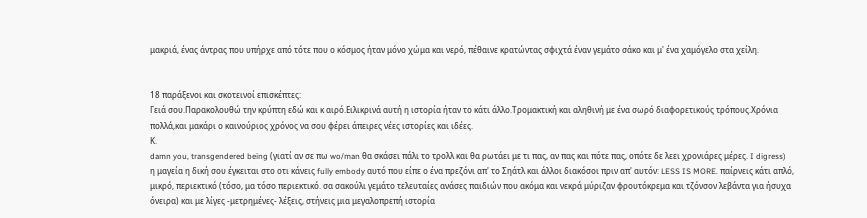μακριά, ένας άντρας που υπήρχε από τότε που ο κόσμος ήταν μόνο χώμα και νερό, πέθαινε κρατώντας σφιχτά έναν γεμάτο σάκο και μ' ένα χαμόγελο στα χείλη.


18 παράξενοι και σκοτεινοί επισκέπτες:
Γειά σου.Παρακολουθώ την κρύπτη εδώ και κ αιρό.Ειλικρινά αυτή η ιστορία ήταν το κάτι άλλο.Τρομακτική και αληθινή με ένα σωρό διαφορετικούς τρόπους.Χρόνια πολλά,και μακάρι ο καινούριος χρόνος να σου φέρει άπειρες νέες ιστορίες και ιδέες.
Κ.
damn you, transgendered being (γιατί αν σε πω wo/man θα σκάσει πάλι το τρολλ και θα ρωτάει με τι πας, αν πας και πότε πας, οπότε δε λεει χρονιάρες μέρες. I digress)
η μαγεία η δική σου έγκειται στο οτι κάνεις fully embody αυτό που είπε ο ένα πρεζόνι απ' το Σηάτλ και άλλοι διακόσοι πριν απ' αυτόν: LESS IS MORE. παίρνεις κάτι απλό, μικρό, περιεκτικό (τόσο, μα τόσο περιεκτικό. σα σακούλι γεμάτο τελευταίες ανάσες παιδιών που ακόμα και νεκρά μύριζαν φρουτόκρεμα και τζόνσον λεβάντα για ήσυχα όνειρα) και με λίγες -μετρημένες- λέξεις, στήνεις μια μεγαλοπρεπή ιστορία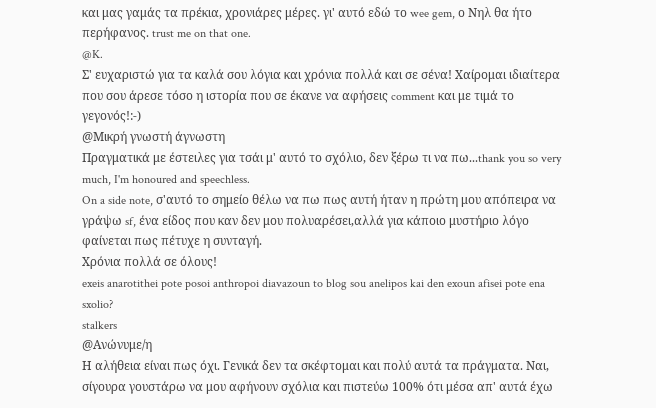και μας γαμάς τα πρέκια, χρονιάρες μέρες. γι' αυτό εδώ το wee gem, ο Νηλ θα ήτο περήφανος. trust me on that one.
@K.
Σ' ευχαριστώ για τα καλά σου λόγια και χρόνια πολλά και σε σένα! Χαίρομαι ιδιαίτερα που σου άρεσε τόσο η ιστορία που σε έκανε να αφήσεις comment και με τιμά το γεγονός!:-)
@Μικρή γνωστή άγνωστη
Πραγματικά με έστειλες για τσάι μ' αυτό το σχόλιο, δεν ξέρω τι να πω...thank you so very much, I'm honoured and speechless.
On a side note, σ'αυτό το σημείο θέλω να πω πως αυτή ήταν η πρώτη μου απόπειρα να γράψω sf, ένα είδος που καν δεν μου πολυαρέσει,αλλά για κάποιο μυστήριο λόγο φαίνεται πως πέτυχε η συνταγή.
Χρόνια πολλά σε όλους!
exeis anarotithei pote posoi anthropoi diavazoun to blog sou anelipos kai den exoun afisei pote ena sxolio?
stalkers
@Ανώνυμε/η
Η αλήθεια είναι πως όχι. Γενικά δεν τα σκέφτομαι και πολύ αυτά τα πράγματα. Ναι, σίγουρα γουστάρω να μου αφήνουν σχόλια και πιστεύω 100% ότι μέσα απ' αυτά έχω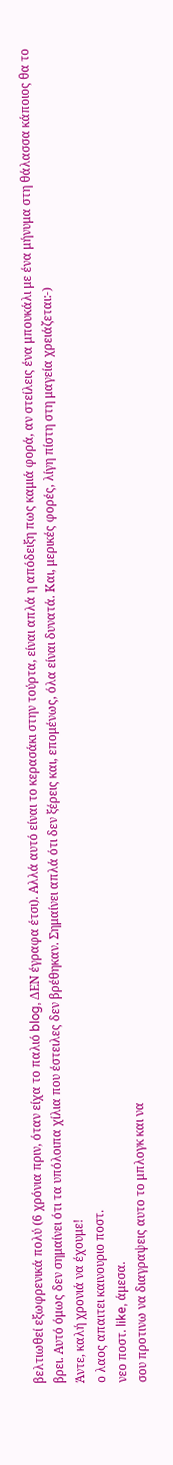βελτιωθεί εξωφρενικά πολύ (6 χρόνια πριν, όταν είχα το παλιό blog, ΔΕΝ έγραφα έτσι). Αλλά αυτό είναι το κερασάκι στην τούρτα, είναι απλά η απόδειξη πως καμιά φορά, αν στείλεις ένα μπουκάλι με ένα μήνυμα στη θάλασσα κάποιος θα το βρει. Αυτό όμως δεν σημαίνει ότι τα υπόλοιπα χίλια που έστειλες δεν βρέθηκαν. Σημαίνει απλά ότι δεν ξέρεις και, επομένως, όλα είναι δυνατά. Και, μερικές φορές, λίγη πίστη στη μαγεία χρειάζεται:-)
Άντε, καλή χρονιά να έχουμε!
ο λαος απαιτει καινουριο ποστ.
νεο ποστ. like, άμεσα.
σου προτινω να διαγραψεις αυτο το μπλογκ και να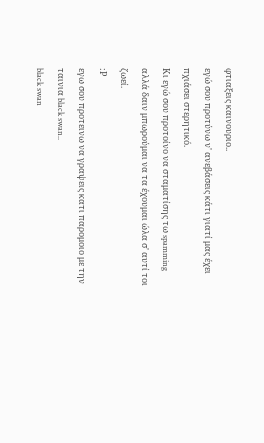φτιαξεις καινουριο..
εγώ σου προτύνω ν' ανεβάσεις κάτι γιατί μας έχει πχιάσει στερητικό.
Κι εγώ σου προτοίνο να σταματίσης τω spamming αλλά δαιν μπωρούμαι να τα έχουμαι ώλα σ' αυτί τοι ζωεί.
:Ρ
εγω σου προτεινω να γραψεις κατι παρομοιο με την ταινια black swan..
black swan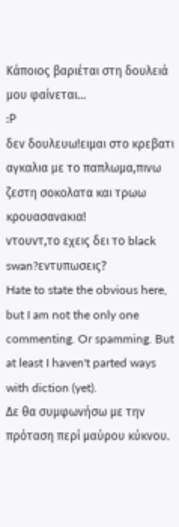Κάποιος βαριέται στη δουλειά μου φαίνεται...
:Ρ
δεν δουλευω!ειμαι στο κρεβατι αγκαλια με το παπλωμα,πινω ζεστη σοκολατα και τρωω κρουασανακια!
ντουντ,το εχεις δει το black swan?εντυπωσεις?
Hate to state the obvious here, but I am not the only one commenting. Or spamming. But at least I haven't parted ways with diction (yet).
Δε θα συμφωνήσω με την πρόταση περί μαύρου κύκνου.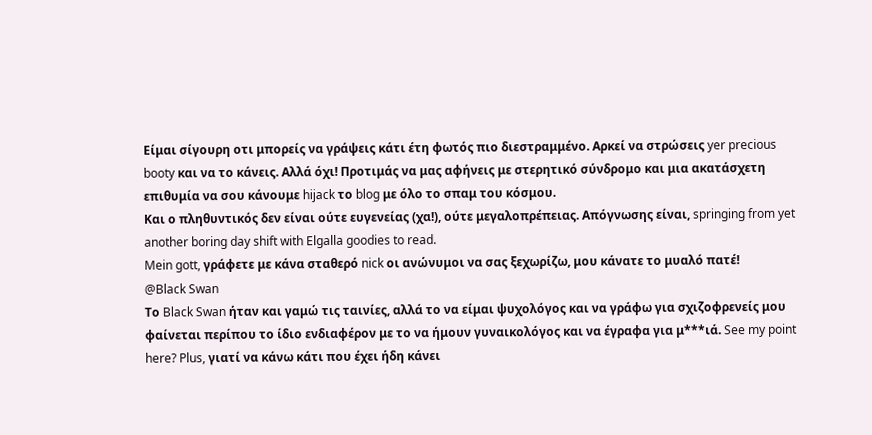Είμαι σίγουρη οτι μπορείς να γράψεις κάτι έτη φωτός πιο διεστραμμένο. Αρκεί να στρώσεις yer precious booty και να το κάνεις. Αλλά όχι! Προτιμάς να μας αφήνεις με στερητικό σύνδρομο και μια ακατάσχετη επιθυμία να σου κάνουμε hijack το blog με όλο το σπαμ του κόσμου.
Και ο πληθυντικός δεν είναι ούτε ευγενείας (χα!), ούτε μεγαλοπρέπειας. Απόγνωσης είναι, springing from yet another boring day shift with Elgalla goodies to read.
Mein gott, γράφετε με κάνα σταθερό nick οι ανώνυμοι να σας ξεχωρίζω, μου κάνατε το μυαλό πατέ!
@Black Swan
Το Black Swan ήταν και γαμώ τις ταινίες, αλλά το να είμαι ψυχολόγος και να γράφω για σχιζοφρενείς μου φαίνεται περίπου το ίδιο ενδιαφέρον με το να ήμουν γυναικολόγος και να έγραφα για μ***ιά. See my point here? Plus, γιατί να κάνω κάτι που έχει ήδη κάνει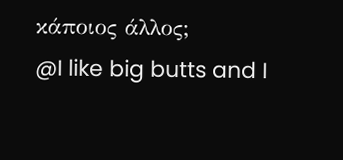κάποιος άλλος;
@I like big butts and I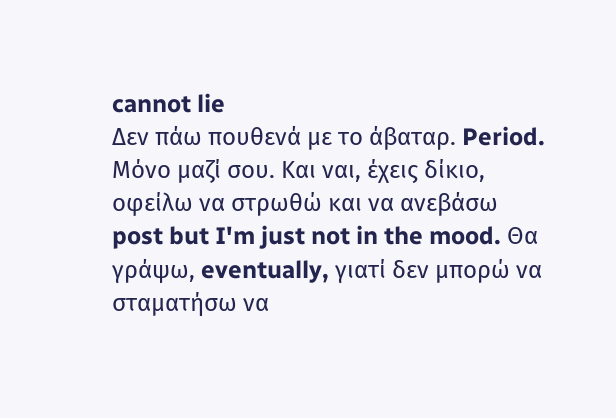cannot lie
Δεν πάω πουθενά με το άβαταρ. Period. Μόνο μαζί σου. Και ναι, έχεις δίκιο, οφείλω να στρωθώ και να ανεβάσω post but I'm just not in the mood. Θα γράψω, eventually, γιατί δεν μπορώ να σταματήσω να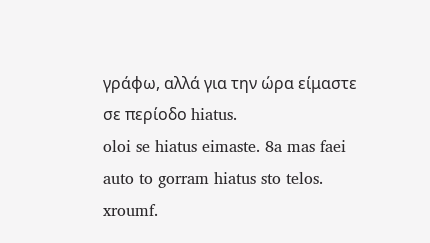γράφω, αλλά για την ώρα είμαστε σε περίοδο hiatus.
oloi se hiatus eimaste. 8a mas faei auto to gorram hiatus sto telos. xroumf.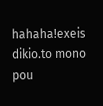hahaha!exeis dikio.to mono pou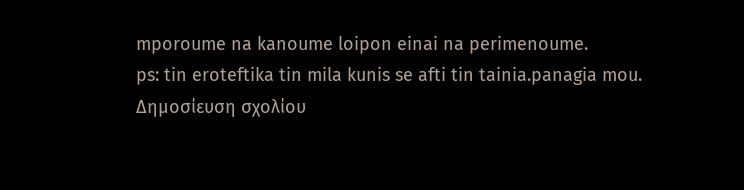mporoume na kanoume loipon einai na perimenoume.
ps: tin eroteftika tin mila kunis se afti tin tainia.panagia mou.
Δημοσίευση σχολίου